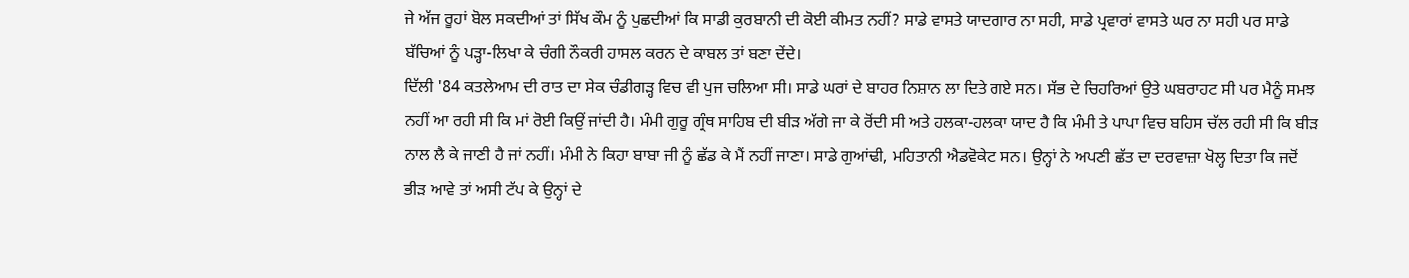ਜੇ ਅੱਜ ਰੂਹਾਂ ਬੋਲ ਸਕਦੀਆਂ ਤਾਂ ਸਿੱਖ ਕੌਮ ਨੂੰ ਪੁਛਦੀਆਂ ਕਿ ਸਾਡੀ ਕੁਰਬਾਨੀ ਦੀ ਕੋਈ ਕੀਮਤ ਨਹੀਂ? ਸਾਡੇ ਵਾਸਤੇ ਯਾਦਗਾਰ ਨਾ ਸਹੀ, ਸਾਡੇ ਪ੍ਰਵਾਰਾਂ ਵਾਸਤੇ ਘਰ ਨਾ ਸਹੀ ਪਰ ਸਾਡੇ ਬੱਚਿਆਂ ਨੂੰ ਪੜ੍ਹਾ-ਲਿਖਾ ਕੇ ਚੰਗੀ ਨੌਕਰੀ ਹਾਸਲ ਕਰਨ ਦੇ ਕਾਬਲ ਤਾਂ ਬਣਾ ਦੇਂਦੇ।
ਦਿੱਲੀ '84 ਕਤਲੇਆਮ ਦੀ ਰਾਤ ਦਾ ਸੇਕ ਚੰਡੀਗੜ੍ਹ ਵਿਚ ਵੀ ਪੁਜ ਚਲਿਆ ਸੀ। ਸਾਡੇ ਘਰਾਂ ਦੇ ਬਾਹਰ ਨਿਸ਼ਾਨ ਲਾ ਦਿਤੇ ਗਏ ਸਨ। ਸੱਭ ਦੇ ਚਿਹਰਿਆਂ ਉਤੇ ਘਬਰਾਹਟ ਸੀ ਪਰ ਮੈਨੂੰ ਸਮਝ ਨਹੀਂ ਆ ਰਹੀ ਸੀ ਕਿ ਮਾਂ ਰੋਈ ਕਿਉਂ ਜਾਂਦੀ ਹੈ। ਮੰਮੀ ਗੁਰੂ ਗ੍ਰੰਥ ਸਾਹਿਬ ਦੀ ਬੀੜ ਅੱਗੇ ਜਾ ਕੇ ਰੋਂਦੀ ਸੀ ਅਤੇ ਹਲਕਾ-ਹਲਕਾ ਯਾਦ ਹੈ ਕਿ ਮੰਮੀ ਤੇ ਪਾਪਾ ਵਿਚ ਬਹਿਸ ਚੱਲ ਰਹੀ ਸੀ ਕਿ ਬੀੜ ਨਾਲ ਲੈ ਕੇ ਜਾਣੀ ਹੈ ਜਾਂ ਨਹੀਂ। ਮੰਮੀ ਨੇ ਕਿਹਾ ਬਾਬਾ ਜੀ ਨੂੰ ਛੱਡ ਕੇ ਮੈਂ ਨਹੀਂ ਜਾਣਾ। ਸਾਡੇ ਗੁਆਂਢੀ, ਮਹਿਤਾਨੀ ਐਡਵੋਕੇਟ ਸਨ। ਉਨ੍ਹਾਂ ਨੇ ਅਪਣੀ ਛੱਤ ਦਾ ਦਰਵਾਜ਼ਾ ਖੋਲ੍ਹ ਦਿਤਾ ਕਿ ਜਦੋਂ ਭੀੜ ਆਵੇ ਤਾਂ ਅਸੀ ਟੱਪ ਕੇ ਉਨ੍ਹਾਂ ਦੇ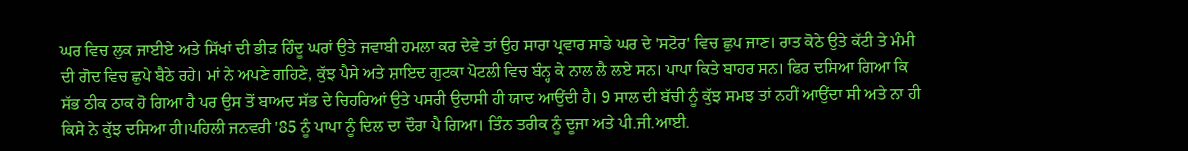ਘਰ ਵਿਚ ਲੁਕ ਜਾਈਏ ਅਤੇ ਸਿੱਖਾਂ ਦੀ ਭੀੜ ਹਿੰਦੂ ਘਰਾਂ ਉਤੇ ਜਵਾਬੀ ਹਮਲਾ ਕਰ ਦੇਵੇ ਤਾਂ ਉਹ ਸਾਰਾ ਪ੍ਰਵਾਰ ਸਾਡੇ ਘਰ ਦੇ 'ਸਟੋਰ' ਵਿਚ ਛੁਪ ਜਾਣ। ਰਾਤ ਕੋਠੇ ਉਤੇ ਕੱਟੀ ਤੇ ਮੰਮੀ ਦੀ ਗੋਦ ਵਿਚ ਛੁਪੇ ਬੈਠੇ ਰਹੇ। ਮਾਂ ਨੇ ਅਪਣੇ ਗਹਿਣੇ, ਕੁੱਝ ਪੈਸੇ ਅਤੇ ਸ਼ਾਇਦ ਗੁਟਕਾ ਪੋਟਲੀ ਵਿਚ ਬੰਨ੍ਹ ਕੇ ਨਾਲ ਲੈ ਲਏ ਸਨ। ਪਾਪਾ ਕਿਤੇ ਬਾਹਰ ਸਨ। ਫਿਰ ਦਸਿਆ ਗਿਆ ਕਿ ਸੱਭ ਠੀਕ ਠਾਕ ਹੋ ਗਿਆ ਹੈ ਪਰ ਉਸ ਤੋਂ ਬਾਅਦ ਸੱਭ ਦੇ ਚਿਹਰਿਆਂ ਉਤੇ ਪਸਰੀ ਉਦਾਸੀ ਹੀ ਯਾਦ ਆਉਂਦੀ ਹੈ। 9 ਸਾਲ ਦੀ ਬੱਚੀ ਨੂੰ ਕੁੱਝ ਸਮਝ ਤਾਂ ਨਹੀਂ ਆਉਂਦਾ ਸੀ ਅਤੇ ਨਾ ਹੀ ਕਿਸੇ ਨੇ ਕੁੱਝ ਦਸਿਆ ਹੀ।ਪਹਿਲੀ ਜਨਵਰੀ '85 ਨੂੰ ਪਾਪਾ ਨੂੰ ਦਿਲ ਦਾ ਦੌਰਾ ਪੈ ਗਿਆ। ਤਿੰਨ ਤਰੀਕ ਨੂੰ ਦੂਜਾ ਅਤੇ ਪੀ.ਜੀ.ਆਈ.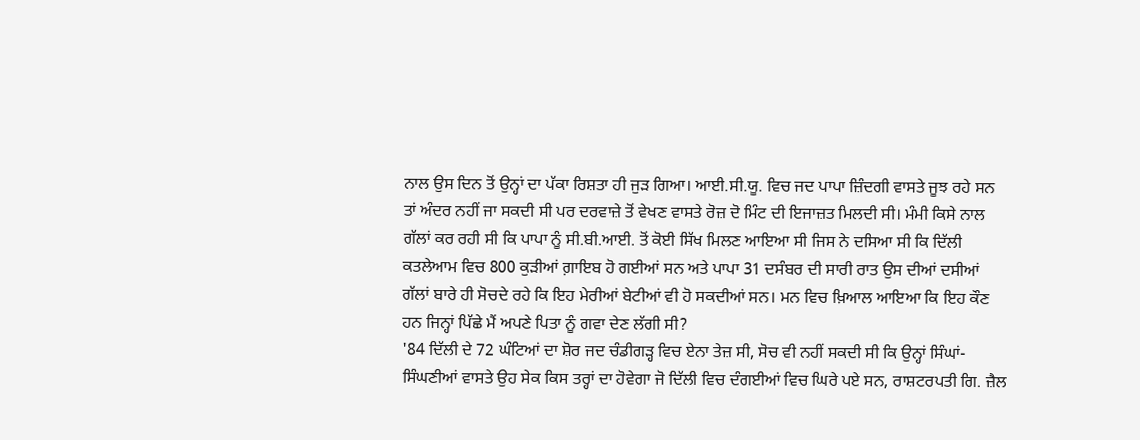ਨਾਲ ਉਸ ਦਿਨ ਤੋਂ ਉਨ੍ਹਾਂ ਦਾ ਪੱਕਾ ਰਿਸ਼ਤਾ ਹੀ ਜੁੜ ਗਿਆ। ਆਈ.ਸੀ.ਯੂ. ਵਿਚ ਜਦ ਪਾਪਾ ਜ਼ਿੰਦਗੀ ਵਾਸਤੇ ਜੂਝ ਰਹੇ ਸਨ ਤਾਂ ਅੰਦਰ ਨਹੀਂ ਜਾ ਸਕਦੀ ਸੀ ਪਰ ਦਰਵਾਜ਼ੇ ਤੋਂ ਵੇਖਣ ਵਾਸਤੇ ਰੋਜ਼ ਦੋ ਮਿੰਟ ਦੀ ਇਜਾਜ਼ਤ ਮਿਲਦੀ ਸੀ। ਮੰਮੀ ਕਿਸੇ ਨਾਲ ਗੱਲਾਂ ਕਰ ਰਹੀ ਸੀ ਕਿ ਪਾਪਾ ਨੂੰ ਸੀ.ਬੀ.ਆਈ. ਤੋਂ ਕੋਈ ਸਿੱਖ ਮਿਲਣ ਆਇਆ ਸੀ ਜਿਸ ਨੇ ਦਸਿਆ ਸੀ ਕਿ ਦਿੱਲੀ ਕਤਲੇਆਮ ਵਿਚ 800 ਕੁੜੀਆਂ ਗ਼ਾਇਬ ਹੋ ਗਈਆਂ ਸਨ ਅਤੇ ਪਾਪਾ 31 ਦਸੰਬਰ ਦੀ ਸਾਰੀ ਰਾਤ ਉਸ ਦੀਆਂ ਦਸੀਆਂ ਗੱਲਾਂ ਬਾਰੇ ਹੀ ਸੋਚਦੇ ਰਹੇ ਕਿ ਇਹ ਮੇਰੀਆਂ ਬੇਟੀਆਂ ਵੀ ਹੋ ਸਕਦੀਆਂ ਸਨ। ਮਨ ਵਿਚ ਖ਼ਿਆਲ ਆਇਆ ਕਿ ਇਹ ਕੌਣ ਹਨ ਜਿਨ੍ਹਾਂ ਪਿੱਛੇ ਮੈਂ ਅਪਣੇ ਪਿਤਾ ਨੂੰ ਗਵਾ ਦੇਣ ਲੱਗੀ ਸੀ?
'84 ਦਿੱਲੀ ਦੇ 72 ਘੰਟਿਆਂ ਦਾ ਸ਼ੋਰ ਜਦ ਚੰਡੀਗੜ੍ਹ ਵਿਚ ਏਨਾ ਤੇਜ਼ ਸੀ, ਸੋਚ ਵੀ ਨਹੀਂ ਸਕਦੀ ਸੀ ਕਿ ਉਨ੍ਹਾਂ ਸਿੰਘਾਂ-ਸਿੰਘਣੀਆਂ ਵਾਸਤੇ ਉਹ ਸੇਕ ਕਿਸ ਤਰ੍ਹਾਂ ਦਾ ਹੋਵੇਗਾ ਜੋ ਦਿੱਲੀ ਵਿਚ ਦੰਗਈਆਂ ਵਿਚ ਘਿਰੇ ਪਏ ਸਨ, ਰਾਸ਼ਟਰਪਤੀ ਗਿ. ਜ਼ੈਲ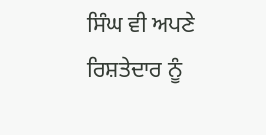ਸਿੰਘ ਵੀ ਅਪਣੇ ਰਿਸ਼ਤੇਦਾਰ ਨੂੰ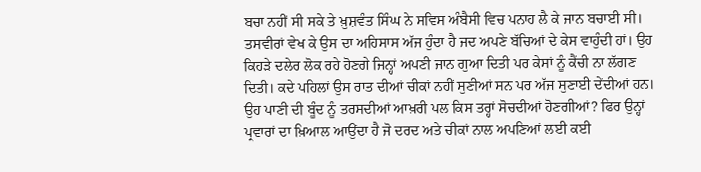ਬਚਾ ਨਹੀਂ ਸੀ ਸਕੇ ਤੇ ਖ਼ੁਸ਼ਵੰਤ ਸਿੰਘ ਨੇ ਸਵਿਸ ਅੰਬੈਸੀ ਵਿਚ ਪਨਾਹ ਲੈ ਕੇ ਜਾਨ ਬਚਾਈ ਸੀ। ਤਸਵੀਰਾਂ ਵੇਖ ਕੇ ਉਸ ਦਾ ਅਹਿਸਾਸ ਅੱਜ ਹੁੰਦਾ ਹੈ ਜਦ ਅਪਣੇ ਬੱਚਿਆਂ ਦੇ ਕੇਸ ਵਾਹੁੰਦੀ ਹਾਂ। ਉਹ ਕਿਹੜੇ ਦਲੇਰ ਲੋਕ ਰਹੇ ਹੋਣਗੇ ਜਿਨ੍ਹਾਂ ਅਪਣੀ ਜਾਨ ਗੁਆ ਦਿਤੀ ਪਰ ਕੇਸਾਂ ਨੂੰ ਕੈਂਚੀ ਨਾ ਲੱਗਣ ਦਿਤੀ। ਕਦੇ ਪਹਿਲਾਂ ਉਸ ਰਾਤ ਦੀਆਂ ਚੀਕਾਂ ਨਹੀਂ ਸੁਣੀਆਂ ਸਨ ਪਰ ਅੱਜ ਸੁਣਾਈ ਦੇਂਦੀਆਂ ਹਨ। ਉਹ ਪਾਣੀ ਦੀ ਬੂੰਦ ਨੂੰ ਤਰਸਦੀਆਂ ਆਖ਼ਰੀ ਪਲ ਕਿਸ ਤਰ੍ਹਾਂ ਸੋਚਦੀਆਂ ਹੋਣਗੀਆਂ? ਫਿਰ ਉਨ੍ਹਾਂ ਪ੍ਰਵਾਰਾਂ ਦਾ ਖ਼ਿਆਲ ਆਉਂਦਾ ਹੈ ਜੋ ਦਰਦ ਅਤੇ ਚੀਕਾਂ ਨਾਲ ਅਪਣਿਆਂ ਲਈ ਕਈ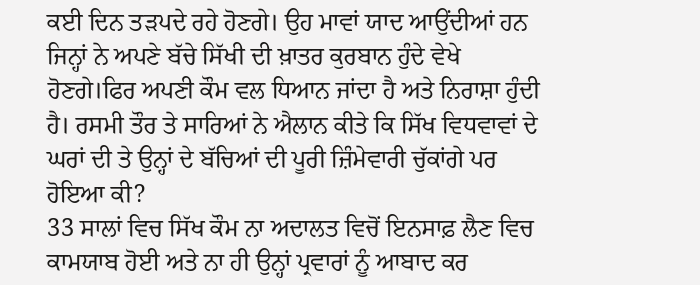ਕਈ ਦਿਨ ਤੜਪਦੇ ਰਹੇ ਹੋਣਗੇ। ਉਹ ਮਾਵਾਂ ਯਾਦ ਆਉਂਦੀਆਂ ਹਨ ਜਿਨ੍ਹਾਂ ਨੇ ਅਪਣੇ ਬੱਚੇ ਸਿੱਖੀ ਦੀ ਖ਼ਾਤਰ ਕੁਰਬਾਨ ਹੁੰਦੇ ਵੇਖੇ ਹੋਣਗੇ।ਫਿਰ ਅਪਣੀ ਕੌਮ ਵਲ ਧਿਆਨ ਜਾਂਦਾ ਹੈ ਅਤੇ ਨਿਰਾਸ਼ਾ ਹੁੰਦੀ ਹੈ। ਰਸਮੀ ਤੌਰ ਤੇ ਸਾਰਿਆਂ ਨੇ ਐਲਾਨ ਕੀਤੇ ਕਿ ਸਿੱਖ ਵਿਧਵਾਵਾਂ ਦੇ ਘਰਾਂ ਦੀ ਤੇ ਉਨ੍ਹਾਂ ਦੇ ਬੱਚਿਆਂ ਦੀ ਪੂਰੀ ਜ਼ਿੰਮੇਵਾਰੀ ਚੁੱਕਾਂਗੇ ਪਰ ਹੋਇਆ ਕੀ?
33 ਸਾਲਾਂ ਵਿਚ ਸਿੱਖ ਕੌਮ ਨਾ ਅਦਾਲਤ ਵਿਚੋਂ ਇਨਸਾਫ਼ ਲੈਣ ਵਿਚ ਕਾਮਯਾਬ ਹੋਈ ਅਤੇ ਨਾ ਹੀ ਉਨ੍ਹਾਂ ਪ੍ਰਵਾਰਾਂ ਨੂੰ ਆਬਾਦ ਕਰ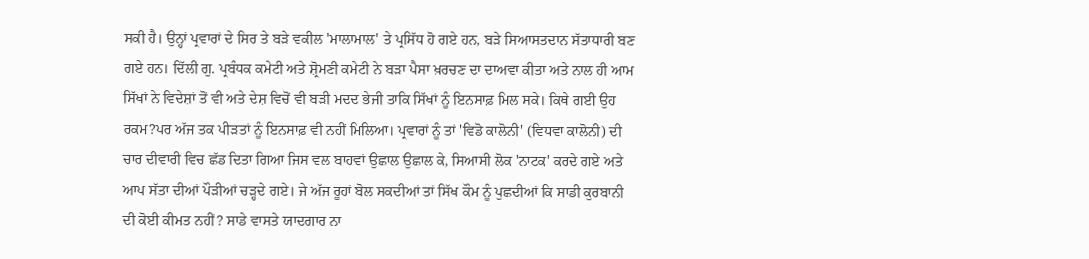ਸਕੀ ਹੈ। ਉਨ੍ਹਾਂ ਪ੍ਰਵਾਰਾਂ ਦੇ ਸਿਰ ਤੇ ਬੜੇ ਵਕੀਲ 'ਮਾਲਾਮਾਲ' ਤੇ ਪ੍ਰਸਿੱਧ ਹੋ ਗਏ ਹਨ, ਬੜੇ ਸਿਆਸਤਦਾਨ ਸੱਤਾਧਾਰੀ ਬਣ ਗਏ ਹਨ। ਦਿੱਲੀ ਗੁ. ਪ੍ਰਬੰਧਕ ਕਮੇਟੀ ਅਤੇ ਸ਼੍ਰੋਮਣੀ ਕਮੇਟੀ ਨੇ ਬੜਾ ਪੈਸਾ ਖ਼ਰਚਣ ਦਾ ਦਾਅਵਾ ਕੀਤਾ ਅਤੇ ਨਾਲ ਹੀ ਆਮ ਸਿੱਖਾਂ ਨੇ ਵਿਦੇਸ਼ਾਂ ਤੋਂ ਵੀ ਅਤੇ ਦੇਸ਼ ਵਿਚੋਂ ਵੀ ਬੜੀ ਮਦਦ ਭੇਜੀ ਤਾਕਿ ਸਿੱਖਾਂ ਨੂੰ ਇਨਸਾਫ਼ ਮਿਲ ਸਕੇ। ਕਿਥੇ ਗਈ ਉਹ ਰਕਮ?ਪਰ ਅੱਜ ਤਕ ਪੀੜਤਾਂ ਨੂੰ ਇਨਸਾਫ਼ ਵੀ ਨਹੀਂ ਮਿਲਿਆ। ਪ੍ਰਵਾਰਾਂ ਨੂੰ ਤਾਂ 'ਵਿਡੋ ਕਾਲੋਨੀ' (ਵਿਧਵਾ ਕਾਲੋਨੀ) ਦੀ ਚਾਰ ਦੀਵਾਰੀ ਵਿਚ ਛੱਡ ਦਿਤਾ ਗਿਆ ਜਿਸ ਵਲ ਬਾਹਵਾਂ ਉਛਾਲ ਉਛਾਲ ਕੇ, ਸਿਆਸੀ ਲੋਕ 'ਨਾਟਕ' ਕਰਦੇ ਗਏ ਅਤੇ ਆਪ ਸੱਤਾ ਦੀਆਂ ਪੌੜੀਆਂ ਚੜ੍ਹਦੇ ਗਏ। ਜੇ ਅੱਜ ਰੂਹਾਂ ਬੋਲ ਸਕਦੀਆਂ ਤਾਂ ਸਿੱਖ ਕੌਮ ਨੂੰ ਪੁਛਦੀਆਂ ਕਿ ਸਾਡੀ ਕੁਰਬਾਨੀ ਦੀ ਕੋਈ ਕੀਮਤ ਨਹੀਂ? ਸਾਡੇ ਵਾਸਤੇ ਯਾਦਗਾਰ ਨਾ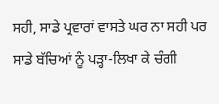ਸਹੀ, ਸਾਡੇ ਪ੍ਰਵਾਰਾਂ ਵਾਸਤੇ ਘਰ ਨਾ ਸਹੀ ਪਰ ਸਾਡੇ ਬੱਚਿਆਂ ਨੂੰ ਪੜ੍ਹਾ-ਲਿਖਾ ਕੇ ਚੰਗੀ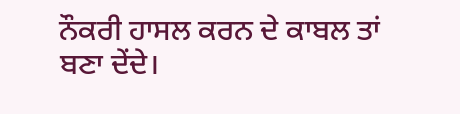ਨੌਕਰੀ ਹਾਸਲ ਕਰਨ ਦੇ ਕਾਬਲ ਤਾਂ ਬਣਾ ਦੇਂਦੇ।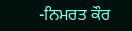-ਨਿਮਰਤ ਕੌਰ